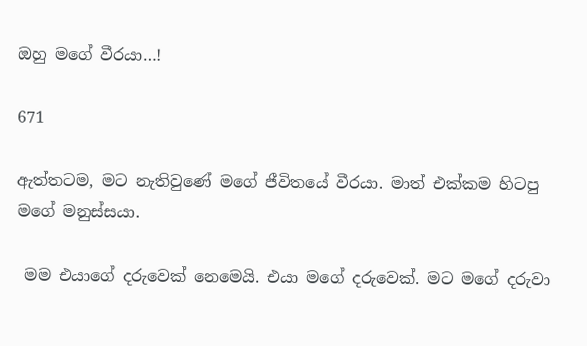ඔහු මගේ වීරයා…!

671

ඇත්තටම, මට නැතිවුණේ මගේ ජීවිතයේ වීරයා. මාත් එක්කම හිටපු මගේ මනුස්සයා.

 මම එයාගේ දරුවෙක් නෙමෙයි. එයා මගේ දරුවෙක්. මට මගේ දරුවා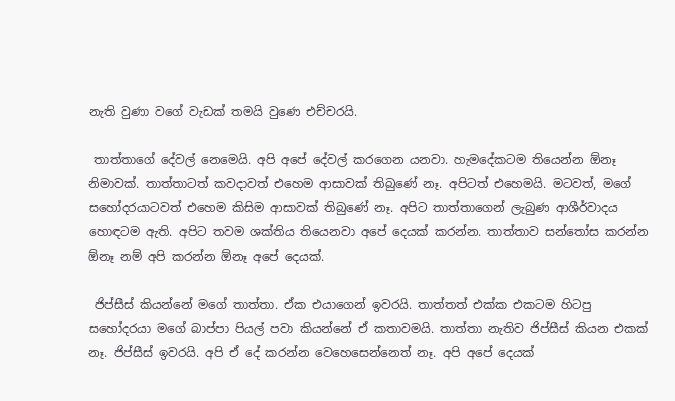නැති වුණා වගේ වැඩක් තමයි වුණෙ එච්චරයි.

 තාත්තාගේ දේවල් නෙමෙයි. අපි අපේ දේවල් කරගෙන යනවා. හැමදේකටම තියෙන්න ඕනෑ නිමාවක්. තාත්තාටත් කවදාවත් එහෙම ආසාවක් තිබුණේ නෑ. අපිටත් එහෙමයි. මටවත්, මගේ සහෝදරයාටවත් එහෙම කිසිම ආසාවක් තිබුණේ නෑ. අපිට තාත්තාගෙන් ලැබුණ ආශීර්වාදය හොඳටම ඇති. අපිට තවම ශක්තිය තියෙනවා අපේ දෙයක් කරන්න. තාත්තාව සන්තෝස කරන්න ඕනෑ නම් අපි කරන්න ඕනෑ අපේ දෙයක්.

 ජිප්සීස් කියන්නේ මගේ තාත්තා. ඒක එයාගෙන් ඉවරයි. තාත්තත් එක්ක එකටම හිටපු සහෝදරයා මගේ බාප්පා පියල් පවා කියන්නේ ඒ කතාවමයි. තාත්තා නැතිව ජිප්සීස් කියන එකක් නෑ. ජිප්සීස් ඉවරයි. අපි ඒ දේ කරන්න වෙහෙසෙන්නෙත් නෑ. අපි අපේ දෙයක්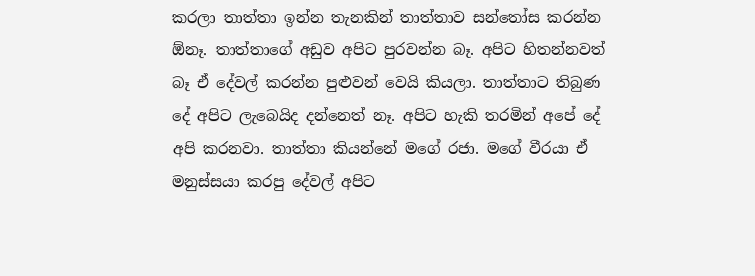කරලා තාත්තා ඉන්න තැනකින් තාත්තාව සන්තෝස කරන්න ඕනෑ. තාත්තාගේ අඩුව අපිට පුරවන්න බෑ. අපිට හිතන්නවත් බෑ ඒ දේවල් කරන්න පුළුවන් වෙයි කියලා. තාත්තාට තිබුණ දේ අපිට ලැබෙයිද දන්නෙත් නෑ. අපිට හැකි තරමින් අපේ දේ අපි කරනවා. තාත්තා කියන්නේ මගේ රජා. මගේ වීරයා ඒ මනුස්සයා කරපු දේවල් අපිට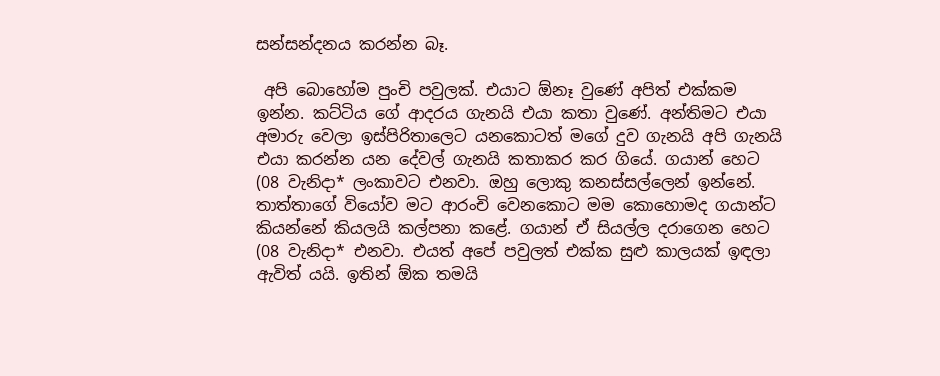සන්සන්දනය කරන්න බෑ.

 අපි බොහෝම පුංචි පවුලක්. එයාට ඕනෑ වුණේ අපිත් එක්කම ඉන්න. කට්ටිය ගේ ආදරය ගැනයි එයා කතා වුණේ. අන්තිමට එයා අමාරු වෙලා ඉස්පිරිතාලෙට යනකොටත් මගේ දුව ගැනයි අපි ගැනයි එයා කරන්න යන දේවල් ගැනයි කතාකර කර ගියේ. ගයාන් හෙට (08 වැනිදා* ලංකාවට එනවා. ඔහු ලොකු කනස්සල්ලෙන් ඉන්නේ. තාත්තාගේ වියෝව මට ආරංචි වෙනකොට මම කොහොමද ගයාන්ට කියන්නේ කියලයි කල්පනා කළේ. ගයාන් ඒ සියල්ල දරාගෙන හෙට (08 වැනිදා* එනවා. එයත් අපේ පවුලත් එක්ක සුළු කාලයක් ඉඳලා ඇවිත් යයි. ඉතින් ඕක තමයි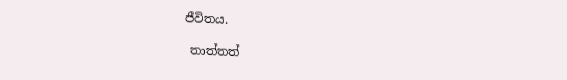ජීවිතය.

 තාත්තත්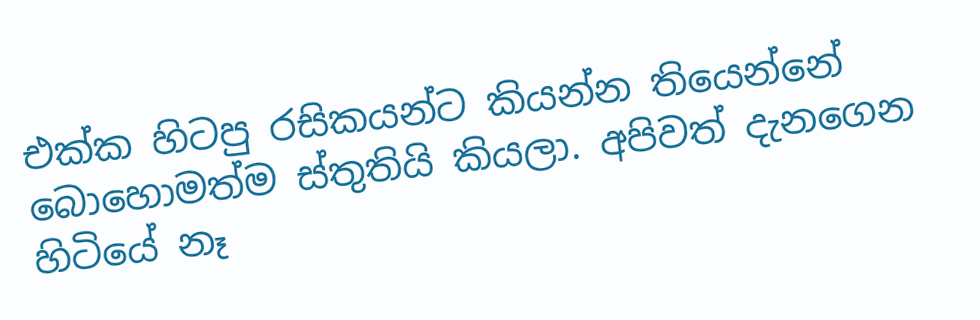එක්ක හිටපු රසිකයන්ට කියන්න තියෙන්නේ බොහොමත්ම ස්තුතියි කියලා. අපිවත් දැනගෙන හිටියේ නෑ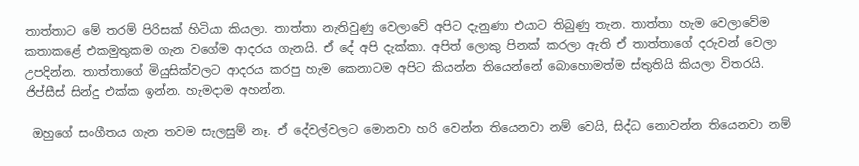තාත්තාට මේ තරම් පිරිසක් හිටියා කියලා. තාත්තා නැතිවුණු වෙලාවේ අපිට දැනුණා එයාට තිබුණු තැන. තාත්තා හැම වෙලාවේම කතාකළේ එකමුතුකම ගැන වගේම ආදරය ගැනයි. ඒ දේ අපි දැක්කා. අපිත් ලොකු පිනක් කරලා ඇති ඒ තාත්තාගේ දරුවන් වෙලා උපදින්න. තාත්තාගේ මියුසික්වලට ආදරය කරපු හැම කෙනාටම අපිට කියන්න තියෙන්නේ බොහොමත්ම ස්තුතියි කියලා විතරයි. ජිප්සීස් සින්දු එක්ක ඉන්න. හැමදාම අහන්න.

 ඔහුගේ සංගීතය ගැන තවම සැලසුම් නෑ. ඒ දේවල්වලට මොනවා හරි වෙන්න තියෙනවා නම් වෙයි, සිද්ධ නොවන්න තියෙනවා නම්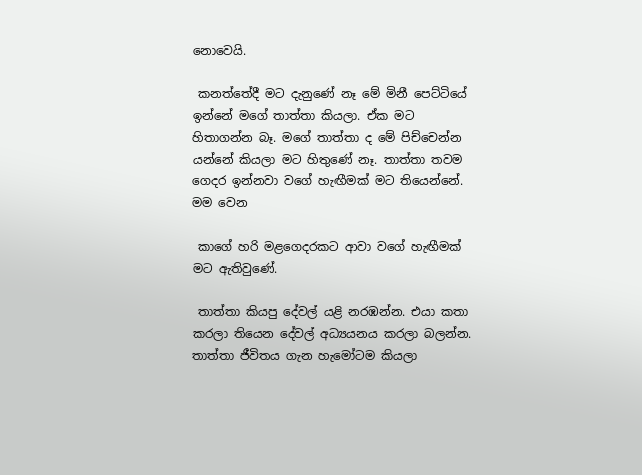නොවෙයි.

 කනත්තේදී මට දැනුණේ නෑ මේ මිනී පෙට්ටියේ ඉන්නේ මගේ තාත්තා කියලා. ඒක මට හිතාගන්න බෑ. මගේ තාත්තා ද මේ පිච්චෙන්න යන්නේ කියලා මට හිතුණේ නෑ. තාත්තා තවම ගෙදර ඉන්නවා වගේ හැඟීමක් මට තියෙන්නේ. මම වෙන

 කාගේ හරි මළගෙදරකට ආවා වගේ හැඟීමක් මට ඇතිවුණේ.

 තාත්තා කියපු දේවල් යළි නරඹන්න. එයා කතා කරලා තියෙන දේවල් අධ්‍යයනය කරලා බලන්න. තාත්තා ජීවිතය ගැන හැමෝටම කියලා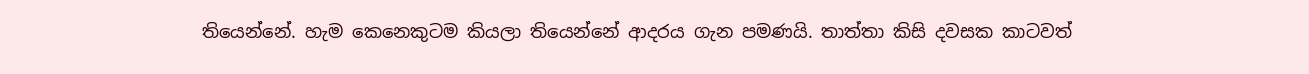තියෙන්නේ. හැම කෙනෙකුටම කියලා තියෙන්නේ ආදරය ගැන පමණයි. තාත්තා කිසි දවසක කාටවත්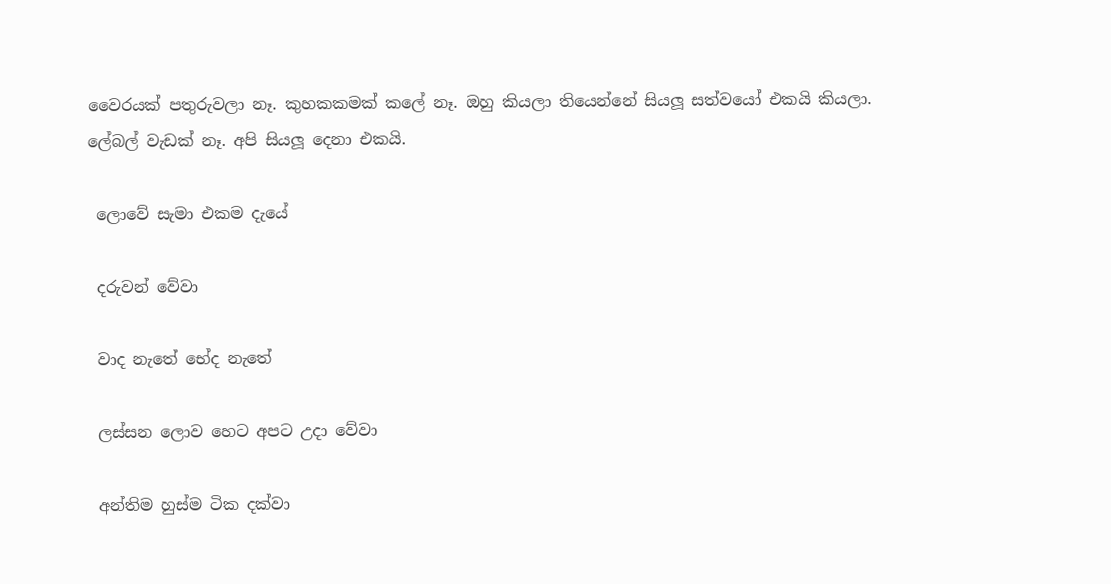වෛරයක් පතුරුවලා නෑ. කුහකකමක් කලේ නෑ. ඔහු කියලා තියෙන්නේ සියලූ සත්වයෝ එකයි කියලා. ලේබල් වැඩක් නෑ. අපි සියලූ දෙනා එකයි.

 ලොවේ සැමා එකම දැයේ

 දරුවන් වේවා

 වාද නැතේ භේද නැතේ

 ලස්සන ලොව හෙට අපට උදා වේවා

 අන්තිම හුස්ම ටික දක්වා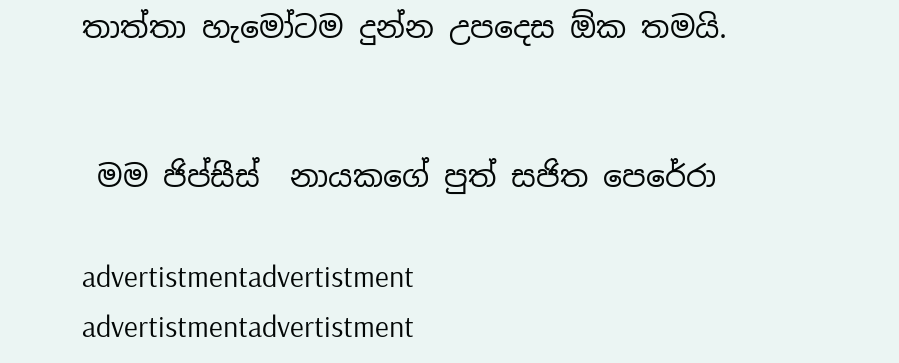තාත්තා හැමෝටම දුන්න උපදෙස ඕක තමයි.


 මම ජිප්සීස්  නායකගේ පුත් සජිත පෙරේරා

advertistmentadvertistment
advertistmentadvertistment